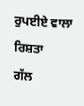ਰੁਪਈਏ ਵਾਲਾ ਰਿਸ਼ਤਾ
ਗੱਲ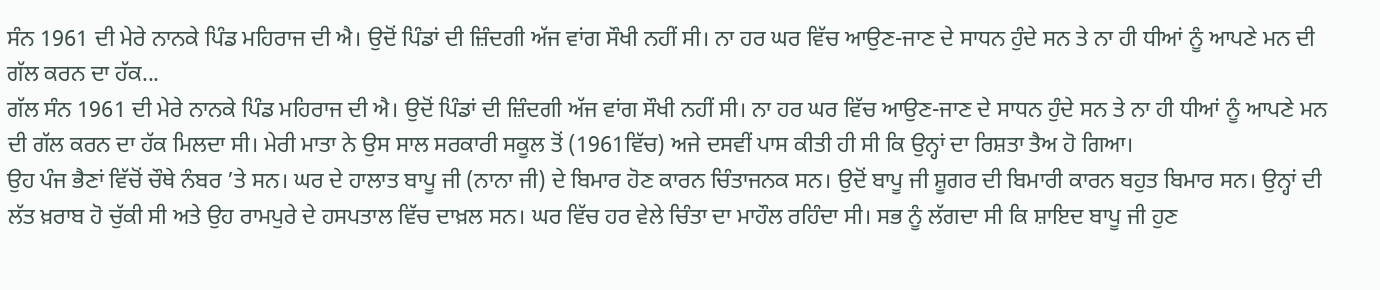ਸੰਨ 1961 ਦੀ ਮੇਰੇ ਨਾਨਕੇ ਪਿੰਡ ਮਹਿਰਾਜ ਦੀ ਐ। ਉਦੋਂ ਪਿੰਡਾਂ ਦੀ ਜ਼ਿੰਦਗੀ ਅੱਜ ਵਾਂਗ ਸੌਖੀ ਨਹੀਂ ਸੀ। ਨਾ ਹਰ ਘਰ ਵਿੱਚ ਆਉਣ-ਜਾਣ ਦੇ ਸਾਧਨ ਹੁੰਦੇ ਸਨ ਤੇ ਨਾ ਹੀ ਧੀਆਂ ਨੂੰ ਆਪਣੇ ਮਨ ਦੀ ਗੱਲ ਕਰਨ ਦਾ ਹੱਕ...
ਗੱਲ ਸੰਨ 1961 ਦੀ ਮੇਰੇ ਨਾਨਕੇ ਪਿੰਡ ਮਹਿਰਾਜ ਦੀ ਐ। ਉਦੋਂ ਪਿੰਡਾਂ ਦੀ ਜ਼ਿੰਦਗੀ ਅੱਜ ਵਾਂਗ ਸੌਖੀ ਨਹੀਂ ਸੀ। ਨਾ ਹਰ ਘਰ ਵਿੱਚ ਆਉਣ-ਜਾਣ ਦੇ ਸਾਧਨ ਹੁੰਦੇ ਸਨ ਤੇ ਨਾ ਹੀ ਧੀਆਂ ਨੂੰ ਆਪਣੇ ਮਨ ਦੀ ਗੱਲ ਕਰਨ ਦਾ ਹੱਕ ਮਿਲਦਾ ਸੀ। ਮੇਰੀ ਮਾਤਾ ਨੇ ਉਸ ਸਾਲ ਸਰਕਾਰੀ ਸਕੂਲ ਤੋਂ (1961ਵਿੱਚ) ਅਜੇ ਦਸਵੀਂ ਪਾਸ ਕੀਤੀ ਹੀ ਸੀ ਕਿ ਉਨ੍ਹਾਂ ਦਾ ਰਿਸ਼ਤਾ ਤੈਅ ਹੋ ਗਿਆ।
ਉਹ ਪੰਜ ਭੈਣਾਂ ਵਿੱਚੋਂ ਚੌਥੇ ਨੰਬਰ ’ਤੇ ਸਨ। ਘਰ ਦੇ ਹਾਲਾਤ ਬਾਪੂ ਜੀ (ਨਾਨਾ ਜੀ) ਦੇ ਬਿਮਾਰ ਹੋਣ ਕਾਰਨ ਚਿੰਤਾਜਨਕ ਸਨ। ਉਦੋਂ ਬਾਪੂ ਜੀ ਸ਼ੂਗਰ ਦੀ ਬਿਮਾਰੀ ਕਾਰਨ ਬਹੁਤ ਬਿਮਾਰ ਸਨ। ਉਨ੍ਹਾਂ ਦੀ ਲੱਤ ਖ਼ਰਾਬ ਹੋ ਚੁੱਕੀ ਸੀ ਅਤੇ ਉਹ ਰਾਮਪੁਰੇ ਦੇ ਹਸਪਤਾਲ ਵਿੱਚ ਦਾਖ਼ਲ ਸਨ। ਘਰ ਵਿੱਚ ਹਰ ਵੇਲੇ ਚਿੰਤਾ ਦਾ ਮਾਹੌਲ ਰਹਿੰਦਾ ਸੀ। ਸਭ ਨੂੰ ਲੱਗਦਾ ਸੀ ਕਿ ਸ਼ਾਇਦ ਬਾਪੂ ਜੀ ਹੁਣ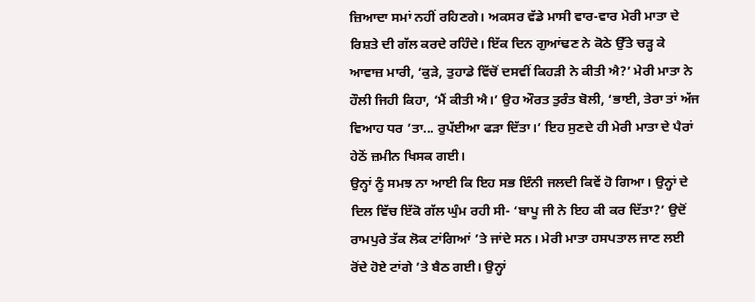ਜ਼ਿਆਦਾ ਸਮਾਂ ਨਹੀਂ ਰਹਿਣਗੇ। ਅਕਸਰ ਵੱਡੇ ਮਾਸੀ ਵਾਰ-ਵਾਰ ਮੇਰੀ ਮਾਤਾ ਦੇ ਰਿਸ਼ਤੇ ਦੀ ਗੱਲ ਕਰਦੇ ਰਹਿੰਦੇ। ਇੱਕ ਦਿਨ ਗੁਆਂਢਣ ਨੇ ਕੋਠੇ ਉੱਤੇ ਚੜ੍ਹ ਕੇ ਆਵਾਜ਼ ਮਾਰੀ, ‘ਕੁੜੇ, ਤੁਹਾਡੇ ਵਿੱਚੋਂ ਦਸਵੀਂ ਕਿਹੜੀ ਨੇ ਕੀਤੀ ਐ?’ ਮੇਰੀ ਮਾਤਾ ਨੇ ਹੌਲੀ ਜਿਹੀ ਕਿਹਾ, ‘ਮੈਂ ਕੀਤੀ ਐ।’ ਉਹ ਔਰਤ ਤੁਰੰਤ ਬੋਲੀ, ‘ਭਾਈ, ਤੇਰਾ ਤਾਂ ਅੱਜ ਵਿਆਹ ਧਰ ’ਤਾ... ਰੁਪੱਈਆ ਫੜਾ ਦਿੱਤਾ।’ ਇਹ ਸੁਣਦੇ ਹੀ ਮੇਰੀ ਮਾਤਾ ਦੇ ਪੈਰਾਂ ਹੇਠੋਂ ਜ਼ਮੀਨ ਖਿਸਕ ਗਈ।
ਉਨ੍ਹਾਂ ਨੂੰ ਸਮਝ ਨਾ ਆਈ ਕਿ ਇਹ ਸਭ ਇੰਨੀ ਜਲਦੀ ਕਿਵੇਂ ਹੋ ਗਿਆ। ਉਨ੍ਹਾਂ ਦੇ ਦਿਲ ਵਿੱਚ ਇੱਕੋ ਗੱਲ ਘੁੰਮ ਰਹੀ ਸੀ- ‘ਬਾਪੂ ਜੀ ਨੇ ਇਹ ਕੀ ਕਰ ਦਿੱਤਾ?’ ਉਦੋਂ ਰਾਮਪੁਰੇ ਤੱਕ ਲੋਕ ਟਾਂਗਿਆਂ ’ਤੇ ਜਾਂਦੇ ਸਨ। ਮੇਰੀ ਮਾਤਾ ਹਸਪਤਾਲ ਜਾਣ ਲਈ ਰੋਂਦੇ ਹੋਏ ਟਾਂਗੇ ’ਤੇ ਬੈਠ ਗਈ। ਉਨ੍ਹਾਂ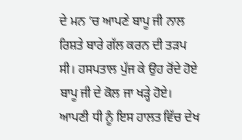ਦੇ ਮਨ ’ਚ ਆਪਣੇ ਬਾਪੂ ਜੀ ਨਾਲ ਰਿਸ਼ਤੇ ਬਾਰੇ ਗੱਲ ਕਰਨ ਦੀ ਤੜਪ ਸੀ। ਹਸਪਤਾਲ ਪੁੱਜ ਕੇ ਉਹ ਰੋਂਦੇ ਹੋਏ ਬਾਪੂ ਜੀ ਦੇ ਕੋਲ ਜਾ ਖੜ੍ਹੇ ਹੋਏ। ਆਪਣੀ ਧੀ ਨੂੰ ਇਸ ਹਾਲਤ ਵਿੱਚ ਦੇਖ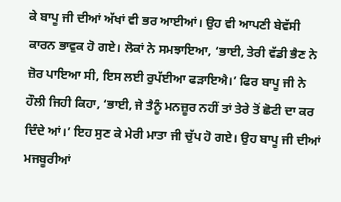ਕੇ ਬਾਪੂ ਜੀ ਦੀਆਂ ਅੱਖਾਂ ਵੀ ਭਰ ਆਈਆਂ। ਉਹ ਵੀ ਆਪਣੀ ਬੇਵੱਸੀ ਕਾਰਨ ਭਾਵੁਕ ਹੋ ਗਏ। ਲੋਕਾਂ ਨੇ ਸਮਝਾਇਆ, ‘ਭਾਈ, ਤੇਰੀ ਵੱਡੀ ਭੈਣ ਨੇ ਜ਼ੋਰ ਪਾਇਆ ਸੀ, ਇਸ ਲਈ ਰੁਪੱਈਆ ਫੜਾਇਐ।’ ਫਿਰ ਬਾਪੂ ਜੀ ਨੇ ਹੌਲੀ ਜਿਹੀ ਕਿਹਾ, ‘ਭਾਈ, ਜੇ ਤੈਨੂੰ ਮਨਜ਼ੂਰ ਨਹੀਂ ਤਾਂ ਤੇਰੇ ਤੋਂ ਛੋਟੀ ਦਾ ਕਰ ਦਿੰਦੇ ਆਂ।’ ਇਹ ਸੁਣ ਕੇ ਮੇਰੀ ਮਾਤਾ ਜੀ ਚੁੱਪ ਹੋ ਗਏ। ਉਹ ਬਾਪੂ ਜੀ ਦੀਆਂ ਮਜਬੂਰੀਆਂ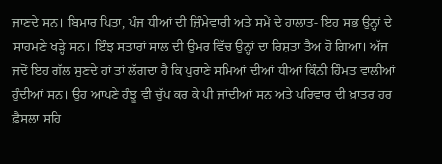ਜਾਣਦੇ ਸਨ। ਬਿਮਾਰ ਪਿਤਾ, ਪੰਜ ਧੀਆਂ ਦੀ ਜ਼ਿੰਮੇਵਾਰੀ ਅਤੇ ਸਮੇਂ ਦੇ ਹਾਲਾਤ- ਇਹ ਸਭ ਉਨ੍ਹਾਂ ਦੇ ਸਾਹਮਣੇ ਖੜ੍ਹੇ ਸਨ। ਇੰਝ ਸਤਾਰਾਂ ਸਾਲ ਦੀ ਉਮਰ ਵਿੱਚ ਉਨ੍ਹਾਂ ਦਾ ਰਿਸ਼ਤਾ ਤੈਅ ਹੋ ਗਿਆ। ਅੱਜ ਜਦੋਂ ਇਹ ਗੱਲ ਸੁਣਦੇ ਹਾਂ ਤਾਂ ਲੱਗਦਾ ਹੈ ਕਿ ਪੁਰਾਣੇ ਸਮਿਆਂ ਦੀਆਂ ਧੀਆਂ ਕਿੰਨੀ ਹਿੰਮਤ ਵਾਲੀਆਂ ਹੁੰਦੀਆਂ ਸਨ। ਉਹ ਆਪਣੇ ਹੰਝੂ ਵੀ ਚੁੱਪ ਕਰ ਕੇ ਪੀ ਜਾਂਦੀਆਂ ਸਨ ਅਤੇ ਪਰਿਵਾਰ ਦੀ ਖ਼ਾਤਰ ਹਰ ਫ਼ੈਸਲਾ ਸਹਿ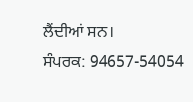ਲੈਂਦੀਆਂ ਸਨ।
ਸੰਪਰਕ: 94657-54054